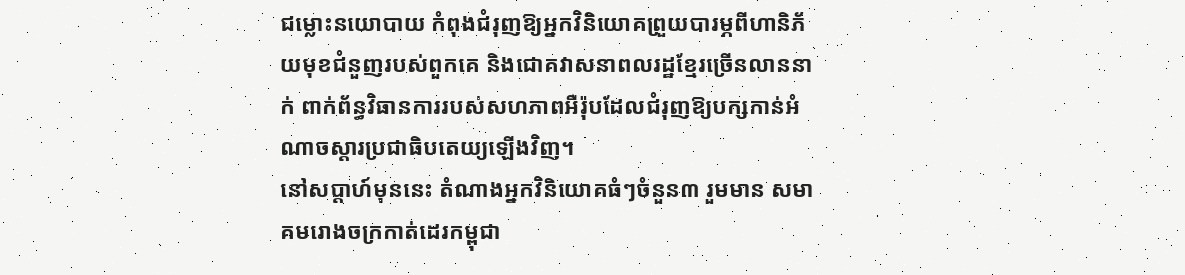ជម្លោះនយោបាយ កំពុងជំរុញឱ្យអ្នកវិនិយោគព្រួយបារម្ភពីហានិភ័យមុខជំនួញរបស់ពួកគេ និងជោគវាសនាពលរដ្ឋខ្មែរច្រើនលាននាក់ ពាក់ព័ន្ធវិធានការរបស់សហភាពអឺរ៉ុបដែលជំរុញឱ្យបក្សកាន់អំណាចស្តារប្រជាធិបតេយ្យឡើងវិញ។
នៅសប្តាហ៍មុននេះ តំណាងអ្នកវិនិយោគធំៗចំនួន៣ រួមមាន សមាគមរោងចក្រកាត់ដេរកម្ពុជា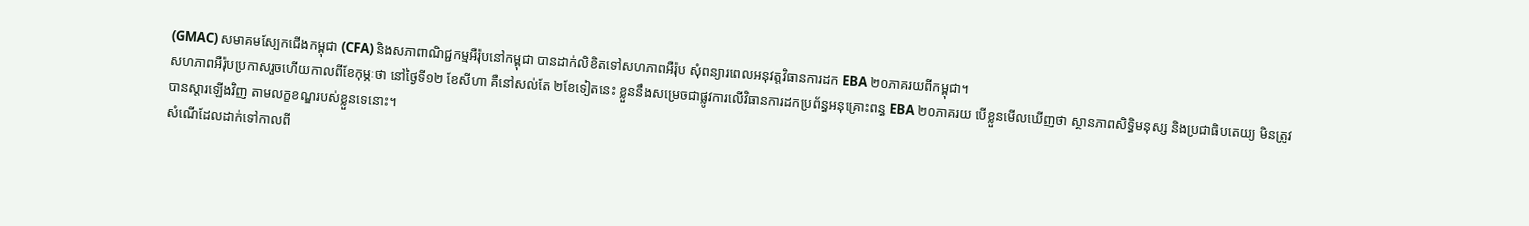(GMAC) សមាគមស្បែកជើងកម្ពុជា (CFA) និងសភាពាណិជ្ជកម្មអឺរ៉ុបនៅកម្ពុជា បានដាក់លិខិតទៅសហភាពអឺរ៉ុប សុំពន្យារពេលអនុវត្តវិធានការដក EBA ២០ភាគរយពីកម្ពុជា។
សហភាពអឺរ៉ុបប្រកាសរួចហើយកាលពីខែកុម្ភៈថា នៅថ្ងៃទី១២ ខែសីហា គឺនៅសល់តែ ២ខែទៀតនេះ ខ្លួននឹងសម្រេចជាផ្លូវការលើវិធានការដកប្រព័ន្ធអនុគ្រោះពន្ធ EBA ២០ភាគរយ បើខ្លួនមើលឃើញថា ស្ថានភាពសិទ្ធិមនុស្ស និងប្រជាធិបតេយ្យ មិនត្រូវបានស្តារឡើងវិញ តាមលក្ខខណ្ឌរបស់ខ្លួនទេនោះ។
សំណើដែលដាក់ទៅកាលពី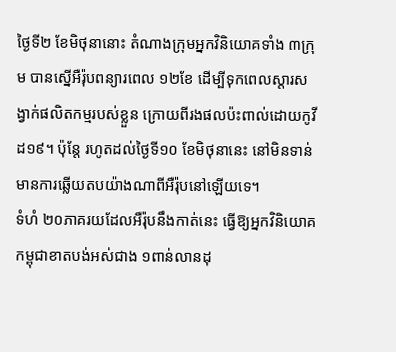ថ្ងៃទី២ ខែមិថុនានោះ តំណាងក្រុមអ្នកវិនិយោគទាំង ៣ក្រុម បានស្នើអឺរ៉ុបពន្យារពេល ១២ខែ ដើម្បីទុកពេលស្តារសង្វាក់ផលិតកម្មរបស់ខ្លួន ក្រោយពីរងផលប៉ះពាល់ដោយកូវីដ១៩។ ប៉ុន្តែ រហូតដល់ថ្ងៃទី១០ ខែមិថុនានេះ នៅមិនទាន់មានការឆ្លើយតបយ៉ាងណាពីអឺរ៉ុបនៅឡើយទេ។
ទំហំ ២០ភាគរយដែលអឺរ៉ុបនឹងកាត់នេះ ធ្វើឱ្យអ្នកវិនិយោគកម្ពុជាខាតបង់អស់ជាង ១ពាន់លានដុ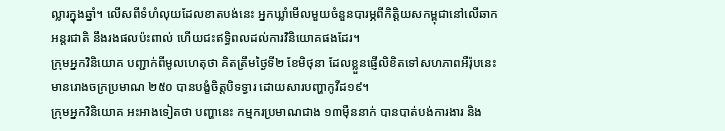ល្លារក្នុងឆ្នាំ។ លើសពីទំហំលុយដែលខាតបង់នេះ អ្នកឃ្លាំមើលមួយចំនួនបារម្ភពីកិត្តិយសកម្ពុជានៅលើឆាកអន្តរជាតិ នឹងរងផលប៉ះពាល់ ហើយជះឥទ្ធិពលដល់ការវិនិយោគផងដែរ។
ក្រុមអ្នកវិនិយោគ បញ្ជាក់ពីមូលហេតុថា គិតត្រឹមថ្ងៃទី២ ខែមិថុនា ដែលខ្លួនផ្ញើលិខិតទៅសហភាពអឺរ៉ុបនេះ មានរោងចក្រប្រមាណ ២៥០ បានបង្ខំចិត្តបិទទ្វារ ដោយសារបញ្ហាកូវីដ១៩។
ក្រុមអ្នកវិនិយោគ អះអាងទៀតថា បញ្ហានេះ កម្មករប្រមាណជាង ១៣ម៉ឺននាក់ បានបាត់បង់ការងារ និង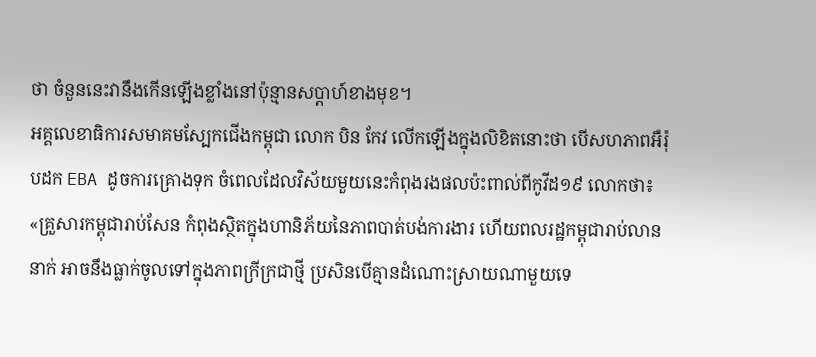ថា ចំនួននេះវានឹងកើនឡើងខ្លាំងនៅប៉ុន្មានសប្តាហ៍ខាងមុខ។
អគ្គលេខាធិការសមាគមស្បែកជើងកម្ពុជា លោក បិន កែវ លើកឡើងក្នុងលិខិតនោះថា បើសហភាពអឺរ៉ុបដក EBA ដូចការគ្រោងទុក ចំពេលដែលវិស័យមួយនេះកំពុងរងផលប៉ះពាល់ពីកូវីដ១៩ លោកថា៖
«គ្រួសារកម្ពុជារាប់សែន កំពុងស្ថិតក្នុងហានិភ័យនៃភាពបាត់បង់ការងារ ហើយពលរដ្ឋកម្ពុជារាប់លាននាក់ អាចនឹងធ្លាក់ចូលទៅក្នុងភាពក្រីក្រជាថ្មី ប្រសិនបើគ្មានដំណោះស្រាយណាមួយទេ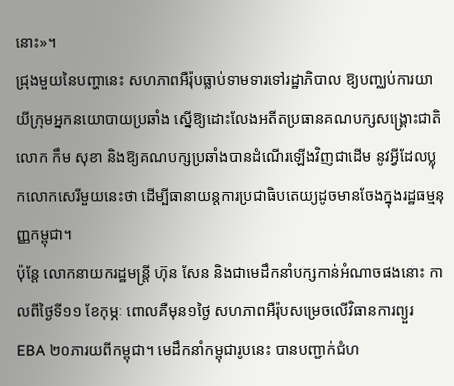នោះ»។
ជ្រុងមួយនៃបញ្ហានេះ សហភាពអឺរ៉ុបធ្លាប់ទាមទារទៅរដ្ឋាភិបាល ឱ្យបញ្ឈប់ការយាយីក្រុមអ្នកនយោបាយប្រឆាំង ស្នើឱ្យដោះលែងអតីតប្រធានគណបក្សសង្គ្រោះជាតិ លោក កឹម សុខា និងឱ្យគណបក្សប្រឆាំងបានដំណើរឡើងវិញជាដើម នូវអ្វីដែលប្លុកលោកសេរីមួយនេះថា ដើម្បីធានាយន្តការប្រជាធិបតេយ្យដូចមានចែងក្នុងរដ្ឋធម្មនុញ្ញកម្ពុជា។
ប៉ុន្តែ លោកនាយករដ្ឋមន្ត្រី ហ៊ុន សែន និងជាមេដឹកនាំបក្សកាន់អំណាចផងនោះ កាលពីថ្ងៃទី១១ ខែកុម្ភៈ ពោលគឺមុន១ថ្ងៃ សហភាពអឺរ៉ុបសម្រេចលើវិធានការព្យួរ EBA ២០ភារយពីកម្ពុជា។ មេដឹកនាំកម្ពុជារូបនេះ បានបញ្ជាក់ជំហ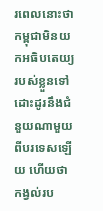រពេលនោះថា កម្ពុជាមិនយកអធិបតេយ្យរបស់ខ្លួនទៅដោះដូរនឹងជំនួយណាមួយពីបរទេសឡើយ ហើយថា កង្វល់រប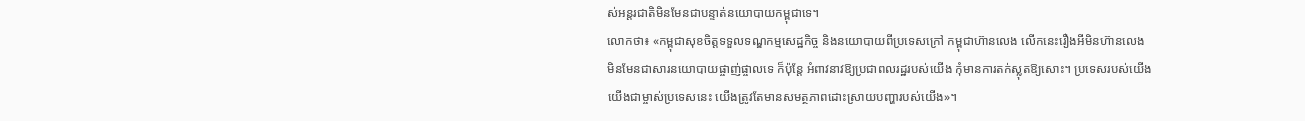ស់អន្តរជាតិមិនមែនជាបន្ទាត់នយោបាយកម្ពុជាទេ។
លោកថា៖ «កម្ពុជាសុខចិត្តទទួលទណ្ឌកម្មសេដ្ឋកិច្ច និងនយោបាយពីប្រទេសក្រៅ កម្ពុជាហ៊ានលេង លើកនេះរឿងអីមិនហ៊ានលេង មិនមែនជាសារនយោបាយផ្ចាញ់ផ្ចាលទេ ក៏ប៉ុន្តែ អំពាវនាវឱ្យប្រជាពលរដ្ឋរបស់យើង កុំមានការតក់ស្លុតឱ្យសោះ។ ប្រទេសរបស់យើង យើងជាម្ចាស់ប្រទេសនេះ យើងត្រូវតែមានសមត្ថភាពដោះស្រាយបញ្ហារបស់យើង»។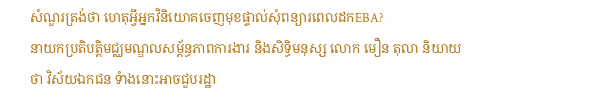សំណួរត្រង់ថា ហេតុអ្វីអ្នកវិនិយោគចេញមុខផ្ទាល់សុំពន្យារពេលដកEBA?
នាយកប្រតិបត្តិមជ្ឈមណ្ឌលសម្ព័ន្ធភាពការងារ និងសិទ្ធិមនុស្ស លោក មឿន តុលា និយាយថា វិស័យឯកជន ទំាងនោះអាចជួបរដ្ឋា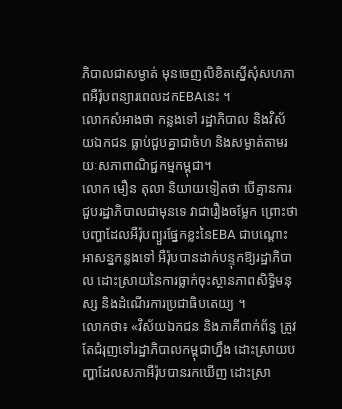ភិបាលជាសម្ងាត់ មុនចេញលិខិតស្នើសុំសហភាពអឺរ៉ុបពន្យារពេលដកEBAនេះ ។
លោកសំអាងថា កន្លងទៅ រដ្ឋាភិបាល និងវិស័យឯកជន ធ្លាប់ជួបគ្នាជាចំហ និងសម្ងាត់តាមរយៈសភាពាណិជ្ជកម្មកម្ពុជា។
លោក មឿន តុលា និយាយទៀតថា បើគ្មានការជួបរដ្ឋាភិបាលជាមុនទេ វាជារឿងចម្លែក ព្រោះថា បញ្ហាដែលអឺរ៉ុបព្យួរផ្នែកខ្លះនៃEBA ជាបណ្តោះអាសន្នកន្លងទៅ អឺរ៉ុបបានដាក់បន្ទុកឱ្យរដ្ឋាភិបាល ដោះស្រាយនៃការធ្លាក់ចុះស្ថានភាពសិទ្ធិមនុស្ស និងដំណើរការប្រជាធិបតេយ្យ ។
លោកថា៖ «វិស័យឯកជន និងភាគីពាក់ព័ន្ធ ត្រូវតែជំរុញទៅរដ្ឋាភិបាលកម្ពុជាហ្នឹង ដោះស្រាយបញ្ហាដែលសភាអឺរ៉ុបបានរកឃើញ ដោះស្រា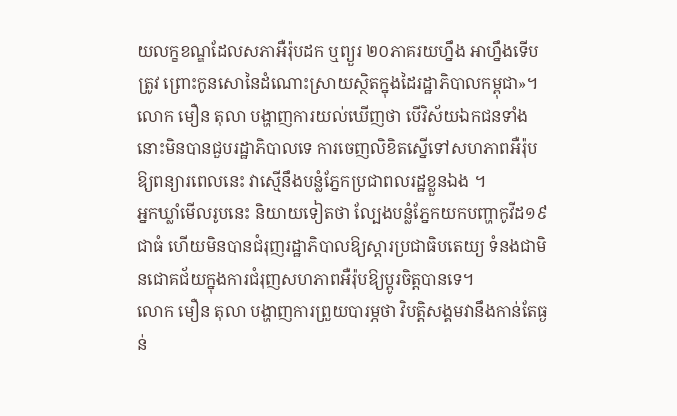យលក្ខខណ្ឌដែលសភាអឺរ៉ុបដក ឬព្យួរ ២០ភាគរយហ្នឹង អាហ្នឹងទើបត្រូវ ព្រោះកូនសោនៃដំណោះស្រាយស្ថិតក្នុងដៃរដ្ឋាភិបាលកម្ពុជា»។
លោក មឿន តុលា បង្ហាញការយល់ឃើញថា បើវិស័យឯកជនទាំងនោះមិនបានជួបរដ្ឋាភិបាលទេ ការចេញលិខិតស្នើទៅសហភាពអឺរ៉ុបឱ្យពន្យារពេលនេះ វាស្មើនឹងបន្លំភ្នែកប្រជាពលរដ្ឋខ្លួនឯង ។
អ្នកឃ្លាំមើលរូបនេះ និយាយទៀតថា ល្បែងបន្លំភ្នែកយកបញ្ហាកូវីដ១៩ជាធំ ហើយមិនបានជំរុញរដ្ឋាភិបាលឱ្យស្តារប្រជាធិបតេយ្យ ទំនងជាមិនជោគជ័យក្នុងការជំរុញសហភាពអឺរ៉ុបឱ្យប្តូរចិត្តបានទេ។
លោក មឿន តុលា បង្ហាញការព្រួយបារម្ភថា វិបត្តិសង្គមវានឹងកាន់តែធ្ងន់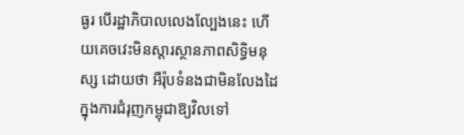ធ្ងរ បើរដ្ឋាភិបាលលេងល្បែងនេះ ហើយគេចវេះមិនស្តារស្ថានភាពសិទ្ធិមនុស្ស ដោយថា អឺរ៉ុបទំនងជាមិនលែងដៃក្នុងការជំរុញកម្ពុជាឱ្យវិលទៅ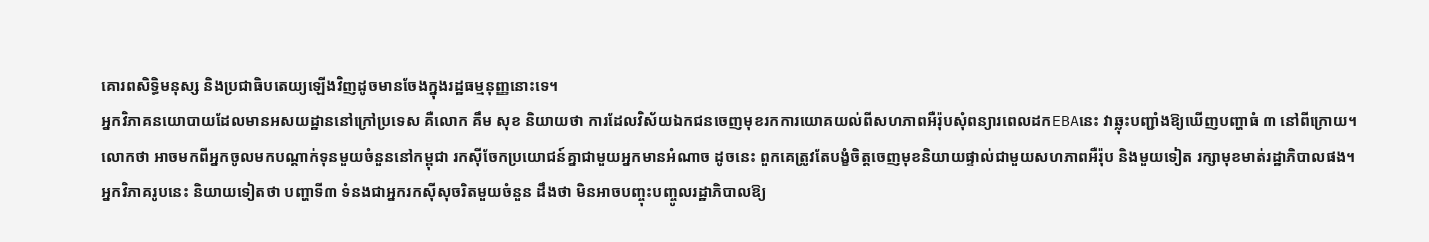គោរពសិទ្ធិមនុស្ស និងប្រជាធិបតេយ្យឡើងវិញដូចមានចែងក្នុងរដ្ឋធម្មនុញ្ញនោះទេ។
អ្នកវិភាគនយោបាយដែលមានអសយដ្ឋាននៅក្រៅប្រទេស គឺលោក គឹម សុខ និយាយថា ការដែលវិស័យឯកជនចេញមុខរកការយោគយល់ពីសហភាពអឺរ៉ុបសុំពន្យារពេលដកEBAនេះ វាឆ្លុះបញ្ជាំងឱ្យឃើញបញ្ហាធំ ៣ នៅពីក្រោយ។
លោកថា អាចមកពីអ្នកចូលមកបណ្តាក់ទុនមួយចំនួននៅកម្ពុជា រកស៊ីចែកប្រយោជន៍គ្នាជាមួយអ្នកមានអំណាច ដូចនេះ ពួកគេត្រូវតែបង្ខំចិត្តចេញមុខនិយាយផ្ទាល់ជាមួយសហភាពអឺរ៉ុប និងមួយទៀត រក្សាមុខមាត់រដ្ឋាភិបាលផង។
អ្នកវិភាគរូបនេះ និយាយទៀតថា បញ្ហាទី៣ ទំនងជាអ្នករកស៊ីសុចរិតមួយចំនួន ដឹងថា មិនអាចបញ្ចុះបញ្ចូលរដ្ឋាភិបាលឱ្យ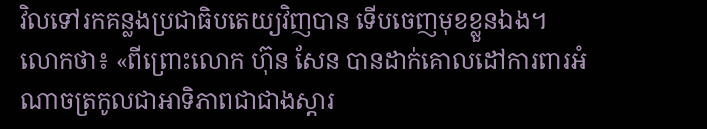វិលទៅរកគន្លងប្រជាធិបតេយ្យវិញបាន ទើបចេញមុខខ្លួនឯង។
លោកថា៖ «ពីព្រោះលោក ហ៊ុន សែន បានដាក់គោលដៅការពារអំណាចត្រកូលជាអាទិភាពជាជាងស្តារ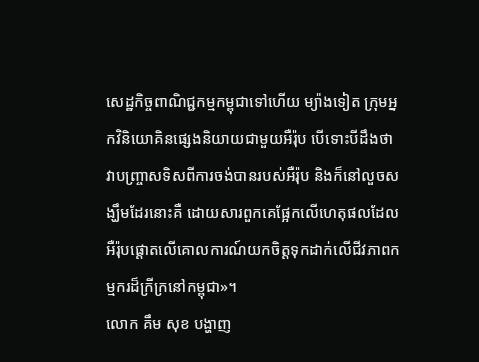សេដ្ឋកិច្ចពាណិជ្ជកម្មកម្ពុជាទៅហើយ ម្យ៉ាងទៀត ក្រុមអ្នកវិនិយោគិនផ្សេងនិយាយជាមួយអឺរ៉ុប បើទោះបីដឹងថា វាបញ្ច្រាសទិសពីការចង់បានរបស់អឺរ៉ុប និងក៏នៅលួចសង្ឃឹមដែរនោះគឺ ដោយសារពួកគេផ្អែកលើហេតុផលដែលអឺរ៉ុបផ្តោតលើគោលការណ៍យកចិត្តទុកដាក់លើជីវភាពកម្មករដ៏ក្រីក្រនៅកម្ពុជា»។
លោក គឹម សុខ បង្ហាញ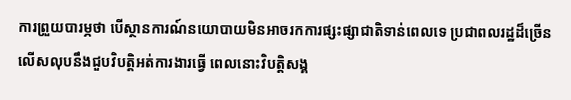ការព្រួយបារម្ភថា បើស្ថានការណ៍នយោបាយមិនអាចរកការផ្សះផ្សាជាតិទាន់ពេលទេ ប្រជាពលរដ្ឋដ៏ច្រើនលើសលុបនឹងជួបវិបត្តិអត់ការងារធ្វើ ពេលនោះវិបត្តិសង្គ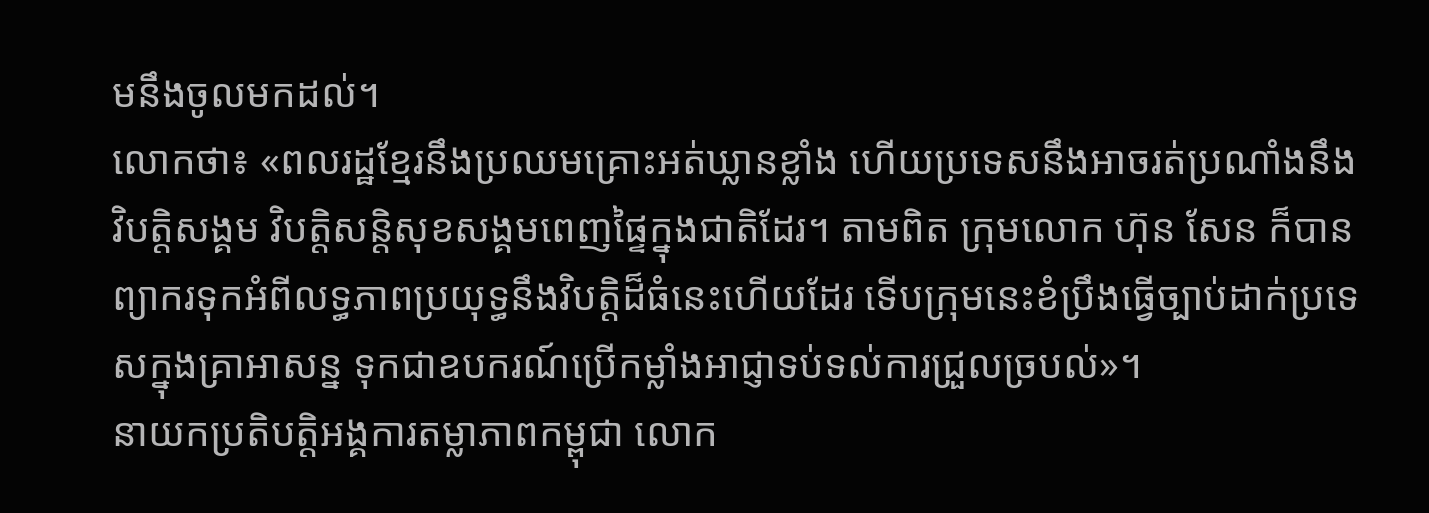មនឹងចូលមកដល់។
លោកថា៖ «ពលរដ្ឋខ្មែរនឹងប្រឈមគ្រោះអត់ឃ្លានខ្លាំង ហើយប្រទេសនឹងអាចរត់ប្រណាំងនឹងវិបត្តិសង្គម វិបត្តិសន្តិសុខសង្គមពេញផ្ទៃក្នុងជាតិដែរ។ តាមពិត ក្រុមលោក ហ៊ុន សែន ក៏បានព្យាករទុកអំពីលទ្ធភាពប្រយុទ្ធនឹងវិបត្តិដ៏ធំនេះហើយដែរ ទើបក្រុមនេះខំប្រឹងធ្វើច្បាប់ដាក់ប្រទេសក្នុងគ្រាអាសន្ន ទុកជាឧបករណ៍ប្រើកម្លាំងអាជ្ញាទប់ទល់ការជ្រួលច្របល់»។
នាយកប្រតិបត្តិអង្គការតម្លាភាពកម្ពុជា លោក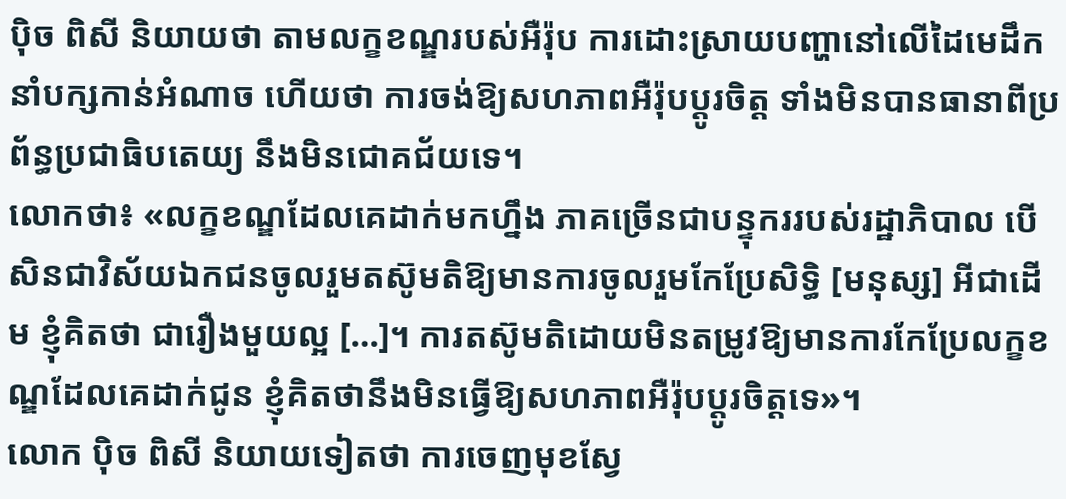ប៉ិច ពិសី និយាយថា តាមលក្ខខណ្ឌរបស់អឺរ៉ុប ការដោះស្រាយបញ្ហានៅលើដៃមេដឹកនាំបក្សកាន់អំណាច ហើយថា ការចង់ឱ្យសហភាពអឺរ៉ុបប្តូរចិត្ត ទាំងមិនបានធានាពីប្រព័ន្ធប្រជាធិបតេយ្យ នឹងមិនជោគជ័យទេ។
លោកថា៖ «លក្ខខណ្ឌដែលគេដាក់មកហ្នឹង ភាគច្រើនជាបន្ទុកររបស់រដ្ឋាភិបាល បើសិនជាវិស័យឯកជនចូលរួមតស៊ូមតិឱ្យមានការចូលរួមកែប្រែសិទ្ធិ [មនុស្ស] អីជាដើម ខ្ញុំគិតថា ជារឿងមួយល្អ […]។ ការតស៊ូមតិដោយមិនតម្រូវឱ្យមានការកែប្រែលក្ខខណ្ឌដែលគេដាក់ជូន ខ្ញុំគិតថានឹងមិនធ្វើឱ្យសហភាពអឺរ៉ុបប្តូរចិត្តទេ»។
លោក ប៉ិច ពិសី និយាយទៀតថា ការចេញមុខស្វែ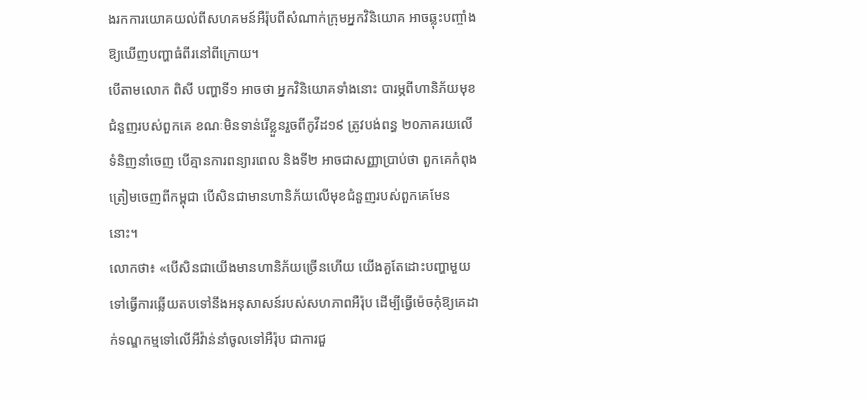ងរកការយោគយល់ពីសហគមន៍អឺរ៉ុបពីសំណាក់ក្រុមអ្នកវិនិយោគ អាចឆ្លុះបញ្ចាំងឱ្យឃើញបញ្ហាធំពីរនៅពីក្រោយ។
បើតាមលោក ពិសី បញ្ហាទី១ អាចថា អ្នកវិនិយោគទាំងនោះ បារម្ភពីហានិភ័យមុខជំនួញរបស់ពួកគេ ខណៈមិនទាន់រើខ្លួនរួចពីកូវីដ១៩ ត្រូវបង់ពន្ធ ២០ភាគរយលើទំនិញនាំចេញ បើគ្មានការពន្យារពេល និងទី២ អាចជាសញ្ញាប្រាប់ថា ពួកគេកំពុងត្រៀមចេញពីកម្ពុជា បើសិនជាមានហានិភ័យលើមុខជំនួញរបស់ពួកគេមែននោះ។
លោកថា៖ «បើសិនជាយើងមានហានិភ័យច្រើនហើយ យើងគួតែដោះបញ្ហាមួយទៅធ្វើការឆ្លើយតបទៅនឹងអនុសាសន៍របស់សហភាពអឺរ៉ុប ដើម្បីធ្វើម៉េចកុំឱ្យគេដាក់ទណ្ឌកម្មទៅលើអីវ៉ាន់នាំចូលទៅអឺរ៉ុប ជាការជួ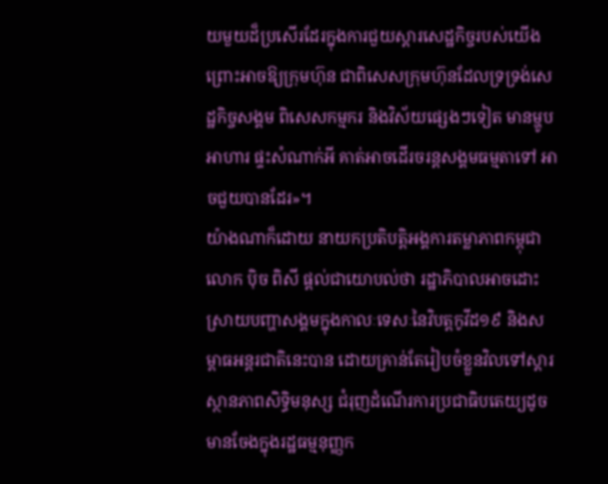យមួយដ៏ប្រសើរដែរក្នុងការជួយស្តារសេដ្ឋកិច្ចរបស់យើង ព្រោះអាចឱ្យក្រុមហ៊ុន ជាពិសេសក្រុមហ៊ុនដែលទ្រទ្រង់សេដ្ឋកិច្ចសង្គម ពិសេសកម្មករ និងវិស័យផ្សេងៗទៀត មានម្ហូបអាហារ ផ្ទះសំណាក់អី គាត់អាចដើរចរន្តសង្គមធម្មតាទៅ អាចជួយបានដែរ»។
យ៉ាងណាក៏ដោយ នាយកប្រតិបត្តិអង្គការតម្លាភាពកម្ពុជា លោក ប៉ិច ពិសី ផ្តល់ជាយោបល់ថា រដ្ឋាភិបាលអាចដោះស្រាយបញ្ហាសង្គមក្នុងកាលៈទេសៈនៃវិបត្តកូវីដ១៩ និងសម្ពាធអន្តរជាតិនេះបាន ដោយគ្រាន់តែរៀបចំខ្លួនវិលទៅស្តារស្ថានភាពសិទ្ធិមនុស្ស ជំរុញដំណើរការប្រជាធិបតេយ្យដូចមានចែងក្នុងរដ្ឋធម្មនុញ្ញក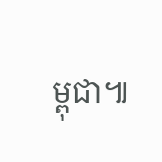ម្ពុជា៕